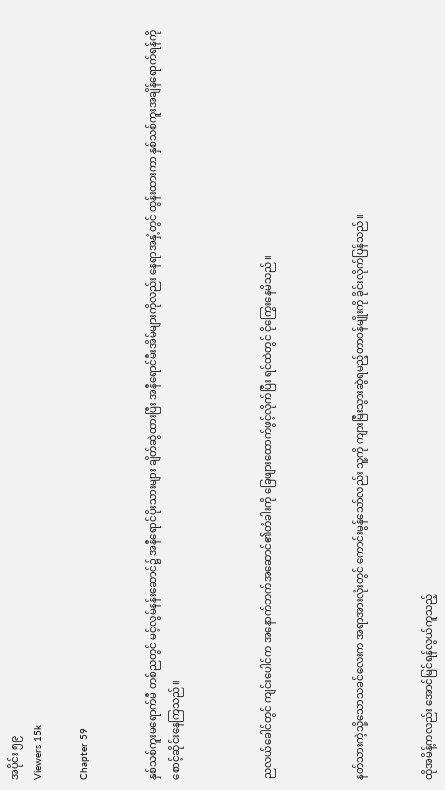အပိုင်း ၅၉
Viewers 15k

Chapter 59


နှစ်သစ်ကူးမရောက်မီ တစ်ညတွင် မင့်လွမ်နန်းဆောင်၌ အနီရောင်ပိုးသားများ ချိတ်ဆွဲထားပြီး အနီရောင်မီးအိမ်များကိုလည်း နေရာအနှံ့တွင် ထွန်းထားကာ နှစ်သစ်ကူးအချိန်ရောက်ရန်ကို စောင့်ဆိုင်းနေကြသည်။



ညလယ်ခေါင်တွင် ကျင်းပေါင်က အနောက်ဘက်အဆောင်၏တံခါးကို ခြေဖျားထောက်ဖွင့်လိုက်ပြီး ရင်ထဲတွင် ငိုကြွေးနေမိသည်။



နတ်သားကဲ့သို့သောသခင်လေးက အရာအားလုံးတွင် ကောင်းမွန်သော်လည်း သူ့ကို ကျားမြီးသွားဆွဲရမည့်တာဝန်မျိုးကို ခိုင်းလိုက်ပြန်သည်။


ထိုအမိန့်ကလည်း အောင်မြင်ရန်လွယ်ကူသည့်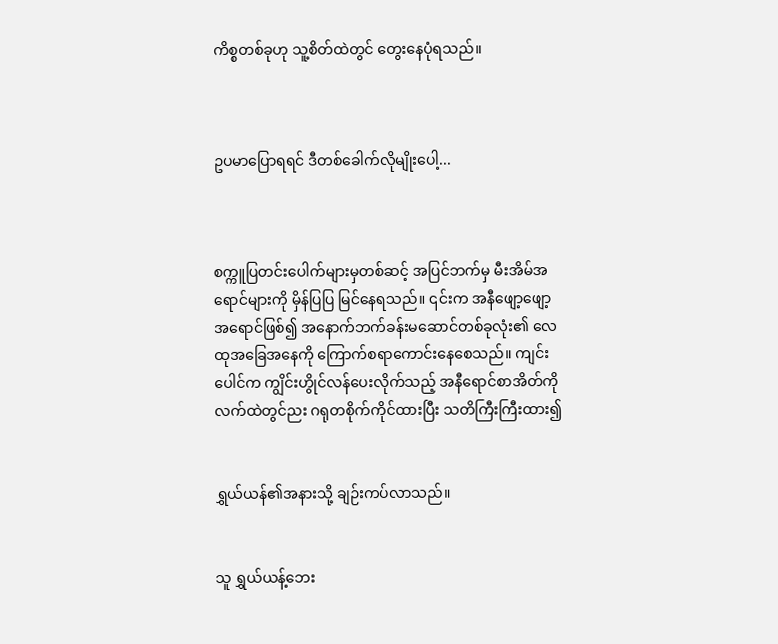ကိစ္စတစ်ခုဟု သူ့စိတ်ထဲတွင် တွေးနေပုံရသည်။



ဥပမာပြောရရင် ဒီတစ်ခေါက်လိုမျိုးပေါ့...



စက္ကူပြတင်းပေါက်များမှတစ်ဆင့် အပြင်ဘက်မှ မီးအိမ်အရောင်များကို မှိန်ပြပြ မြင်နေရသည်။ ၎င်းက အနီဖျော့ဖျော့အရောင်ဖြစ်၍ အနောက်ဘက်ခန်းမဆောင်တစ်ခုလုံး၏ လေထုအ‌ခြေအနေကို ကြောက်စရာကောင်းနေစေသည်။ ကျင်းပေါင်က ကျွိင်းဟွိုင်လန်ပေးလိုက်သည့် အနီရောင်စာအိတ်ကို လက်ထဲတွင်ညး ဂရုတစိုက်ကိုင်ထားပြီး သတိကြီးကြီးထား၍


ရွှယ်ယန်၏အနားသို့ ချဉ်းကပ်လာသည်။


သူ ရွှယ်ယန့်ဘေး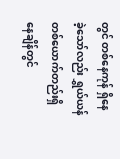တွင် တစ်နေကုန် ရှိနေခဲ့သော်လည်း ရွှယ်ယန်တစ်ယောက်တည်းရှိနေချိန်တွင်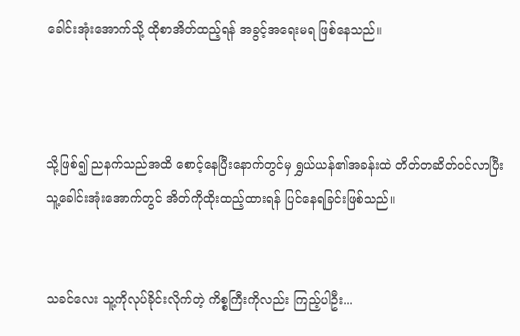ခေါင်းအုံးအောက်သို့ ထိုစာအိတ်ထည့်ရန် အခွင့်အရေးမရ ဖြစ်နေသည်။



သို့ဖြစ်၍ ‌ညနက်သည်အထိ စောင့်နေပြီးနောက်တွင်မှ ရွှယ်ယန်၏အခန်းထဲ တိတ်တဆိတ်ဝင်လာပြီး သူ့ခေါင်းအုံးအောက်တွင် အိတ်ကိုထိုးထည့်ထားရန် ပြင်နေရခြင်းဖြစ်သည်။


သခင်လေး သူ့ကိုလုပ်ခိုင်းလိုက်တဲ့ ကိစ္စကြီးကိုလည်း ကြည့်ပါဦး...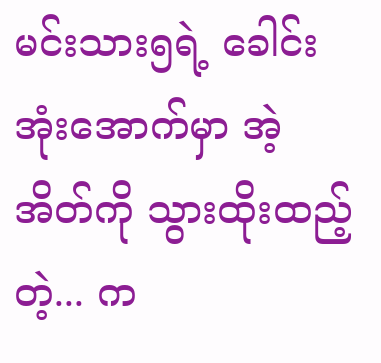မင်းသား၅ရဲ့ ခေါင်းအုံးအောက်မှာ အဲ့အိတ်ကို သွားထိုးထည့်တဲ့... က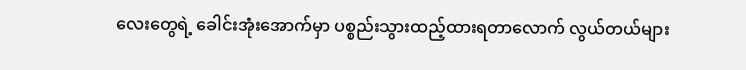လေးတွေရဲ့ ခေါင်းအုံးအောက်မှာ ပစ္စည်းသွားထည့်ထားရတာလောက် လွယ်တယ်များ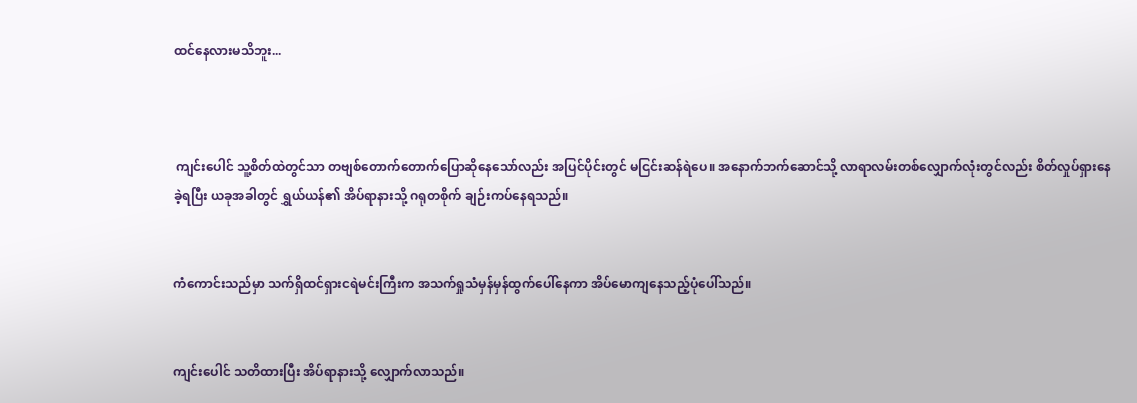ထင်နေလားမသိဘူး...



 ကျင်းပေါင် သူ့စိတ်ထဲတွင်သာ တဗျစ်တောက်တောက်ပြော‌ဆိုနေသော်လည်း အပြင်ပိုင်းတွင် မငြင်းဆန်ရဲပေ။ အနောက်ဘက်ဆောင်သို့ လာရာလမ်းတစ်လျှောက်လုံးတွင်လည်း စိတ်လှုပ်ရှားနေခဲ့ရပြီး ယခုအခါတွင် ရွှယ်ယန်၏ အိပ်ရာနားသို့ ဂရုတစိုက် ချဉ်းကပ်နေရသည်။


ကံကောင်းသည်မှာ သက်ရှိထင်ရှားငရဲမင်းကြီးက အသက်ရှုသံမှန်မှန်ထွက်ပေါ်နေကာ အိပ်မောကျနေသည့်ပုံပေါ်သည်။


ကျင်းပေါင် သတိထားပြီး အိပ်ရာနားသို့ လျှောက်လာသည်။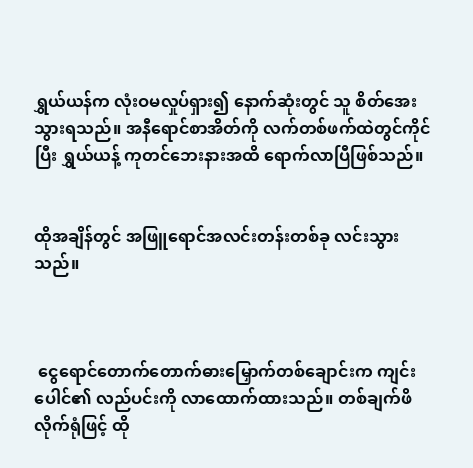ရွှယ်ယန်က လုံးဝမလှုပ်ရှား၍ နောက်ဆုံးတွင် သူ စိတ်အေးသွားရသည်။ အနီရောင်စာအိတ်ကို လက်တစ်ဖက်ထဲတွင်ကိုင်ပြီး ရွှယ်ယန့် ကုတင်ဘေးနားအထိ ရောက်လာပြီဖြစ်သည်။


ထိုအချိန်တွင် အဖြူရောင်အလင်းတန်းတစ်ခု လင်းသွားသည်။



 ငွေရောင်တောက်တောက်ဓားမြှောက်တစ်ချောင်းက ကျင်းပေါင်၏ လည်ပင်းကို လာထောက်ထားသည်။ တစ်ချက်ဖိလိုက်ရုံဖြင့် ထို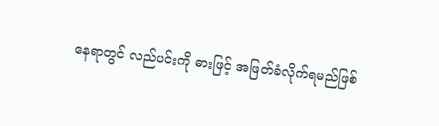နေရာတွင် လည်ပင်းကို ဓားဖြင့် အဖြတ်ခံလိုက်ရမည်ဖြစ်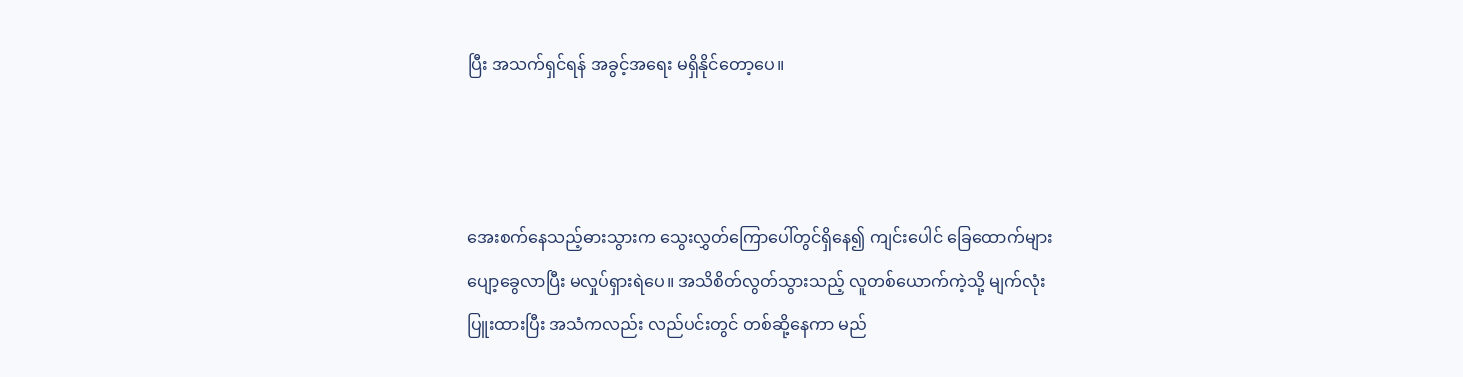ပြီး အသက်ရှင်ရန် အခွင့်အရေး မရှိနိုင်တော့ပေ။



အေးစက်နေသည့်ဓားသွားက သွေးလွှတ်ကြောပေါ်တွင်ရှိနေ၍ ကျင်းပေါင် ခြေထောက်များ ပျော့ခွေလာပြီး မလှုပ်ရှားရဲပေ။ အသိစိတ်လွတ်သွားသည့် လူတစ်ယောက်ကဲ့သို့ မျက်လုံးပြူးထားပြီး အသံကလည်း လည်ပင်းတွင် တစ်ဆို့နေကာ မည်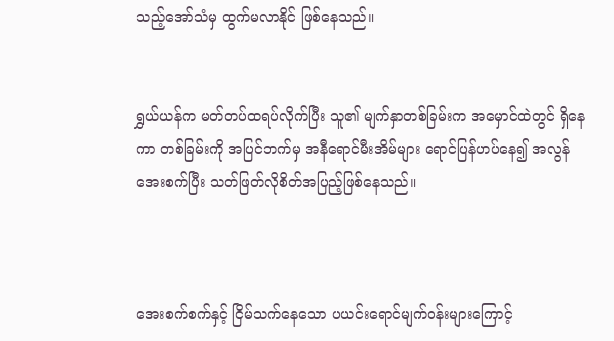သည့်အော်သံမှ ထွက်မလာနိုင် ဖြစ်နေသည်။


ရွှယ်ယန်က မတ်တပ်ထရပ်လိုက်ပြီး သူ၏ မျက်နှာတစ်ခြမ်းက အမှောင်ထဲတွင် ရှိနေကာ တစ်ခြမ်းကို အပြင်ဘက်မှ အနီရောင်မီးအိမ်များ ရောင်ပြန်ဟပ်နေ၍ အလွန်အေးစက်ပြီး သတ်ဖြတ်လိုစိတ်အပြည့်ဖြစ်နေသည်။



အေးစက်စက်နှင့် ငြိမ်သက်နေသော ပယင်းရောင်မျက်ဝန်းများကြောင့်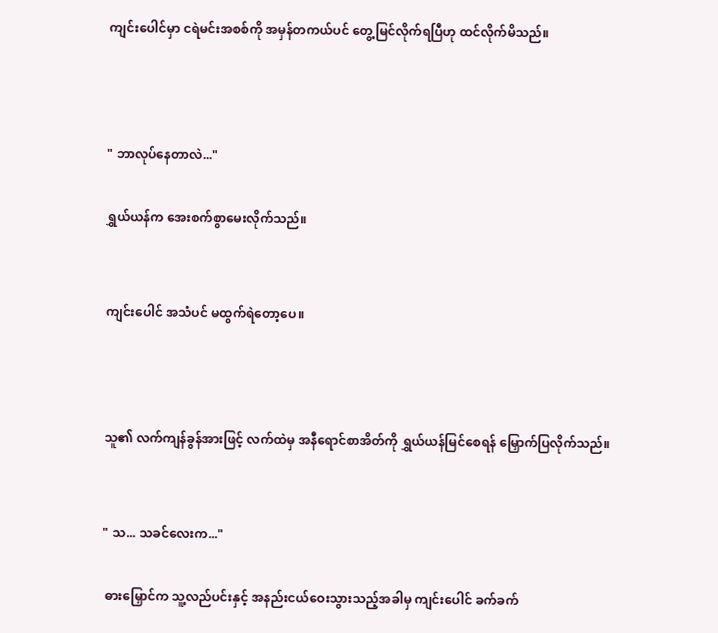ကျင်းပေါင်မှာ ငရဲမင်းအစစ်ကို အမှန်တကယ်ပင် တွေ့မြင်လိုက်ရပြီဟု ထင်လိုက်မိသည်။



" ဘာလုပ်နေတာလဲ..."

ရွှယ်ယန်က အေးစက်စွာမေးလိုက်သည်။


ကျင်းပေါင် အသံပင် မထွက်ရဲတော့ပေ။



သူ၏ လက်ကျန်ခွန်အားဖြင့် လက်ထဲမှ အနီရောင်စာအိတ်ကို ရွှယ်ယန်မြင်စေရန် မြှောက်ပြလိုက်သည်။


" သ... သခင်လေးက..."

 ဓားမြှောင်က သူ့လည်ပင်းနှင့် အနည်းငယ်ဝေးသွားသည့်အခါမှ ကျင်းပေါင် ခက်ခက်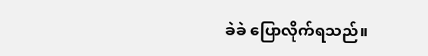ခဲခဲ ပြောလိုက်ရသည်။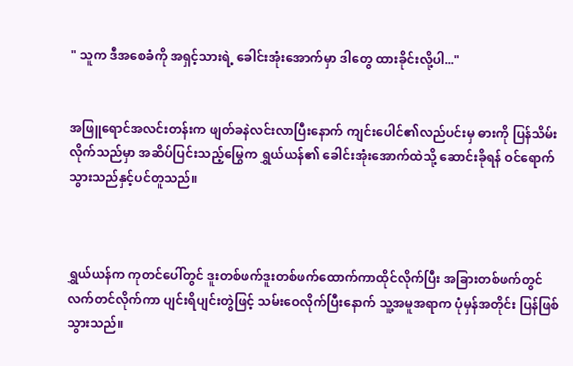" သူက ဒီအစေခံကို အရှင့်သားရဲ့ ခေါင်းအုံးအောက်မှာ ဒါတွေ ထားခိုင်းလို့ပါ..."


အဖြူရောင်အလင်းတန်းက ဖျတ်ခနဲလင်းလာပြီးနောက် ကျင်းပေါင်၏လည်ပင်းမှ ‌‌ဓားကို ပြန်သိမ်းလိုက်သည်မှာ အဆိပ်ပြင်းသည့်မြွေက ရွှယ်ယန်၏ ခေါင်းအုံးအောက်ထဲသို့ ဆောင်းခိုရန် ဝင်ရောက်သွားသည်နှင့်ပင်တူသည်။



ရွှယ်ယန်က ကုတင်ပေါ်တွင် ဒူးတစ်ဖက်‌ဒူးတစ်ဖက်‌ထောက်ကာထိုင်လိုက်ပြီး အခြားတစ်ဖက်တွင် လက်တင်လိုက်ကာ ပျင်းရိပျင်းတွဲဖြင့် သမ်းဝေလိုက်ပြီးနောက် သူ့အမူအရာက ပုံမှန်အတိုင်း ပြန်ဖြစ်သွားသည်။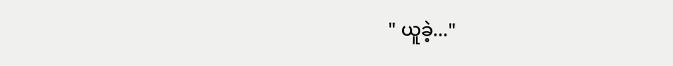" ယူခဲ့..."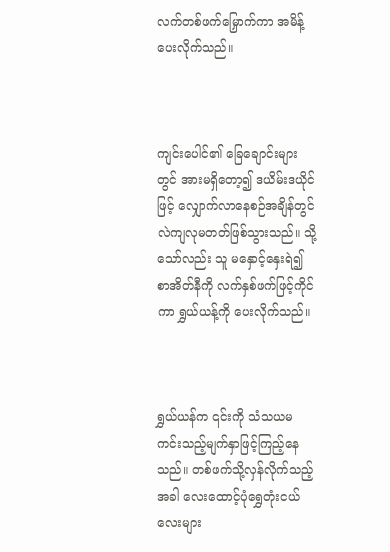လက်တစ်ဖက်မြှောက်ကာ အမိန့်ပေးလိုက်သည်။



ကျင်းပေါင်၏ ခြေချောင်းများတွင် အားမရှိတော့၍ ဒယိမ်းဒယိုင်ဖြင့် လျှောက်လာနေစဉ်အချိန်တွင် လဲကျလုမတတ်ဖြစ်သွားသည်။ သို့သော်လည်း သူ မနှောင့်နှေးရဲ၍ စာအိတ်နီကို လက်နှစ်ဖက်ဖြင့်ကိုင်ကာ ရွှယ်ယန့်ကို ပေးလိုက်သည်။



ရွှယ်ယန်က ၎င်းကို သံသယမကင်းသည့်မျက်နှာဖြင့်ကြည့်နေသည်။ တစ်ဖက်သို့လှန်လိုက်သည့်အခါ လေးထောင့်ပုံရွှေတုံးငယ်လေးများ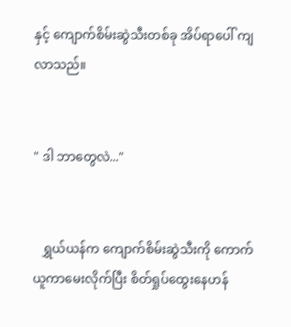နှင့် ကျောက်စိမ်းဆွဲသီးတစ်ခု အိပ်ရာပေါ် ကျလာသည်။


" ဒါ ဘာတွေလဲ..."


   ရွှယ်ယန်က ကျောက်စိမ်းဆွဲသီးကို ကောက်ယူကာမေးလိုက်ပြီး စိတ်ရှုပ်ထွေးနေဟန်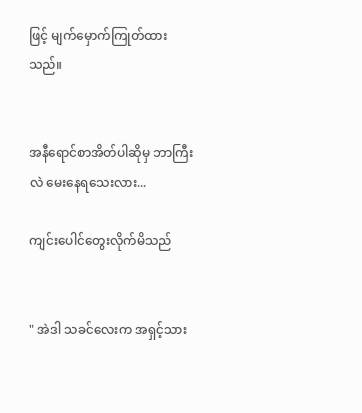ဖြင့် မျက်မှောက်ကြုတ်ထားသည်။


အနီရောင်စာအိတ်ပါဆိုမှ ဘာကြီးလဲ မေးနေရသေးလား...

ကျင်းပေါင်တွေးလိုက်မိသည်


" အဲဒါ သခင်လေးက အရှင့်သား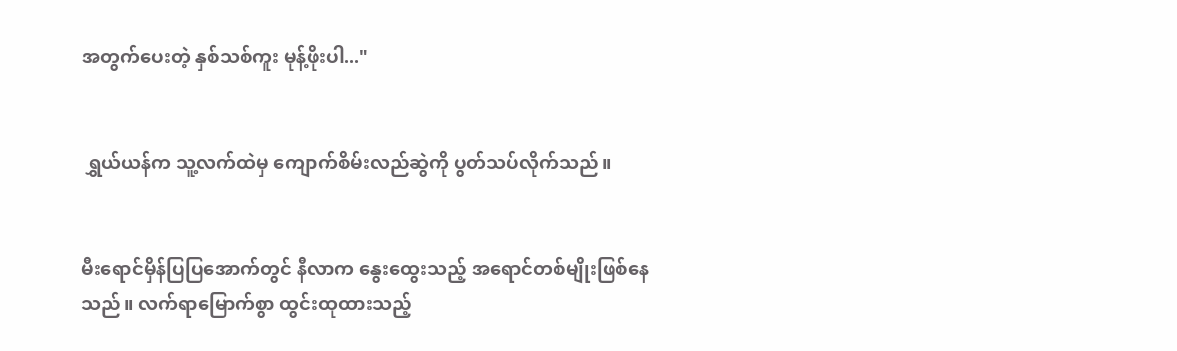အတွက်ပေးတဲ့ နှစ်သစ်ကူး မုန့်ဖိုးပါ..."


 ရွှယ်ယန်က သူ့လက်ထဲမှ ကျောက်စိမ်းလည်ဆွဲကို ပွတ်သပ်လိုက်သည်။


မီးရောင်မှိန်ပြပြအောက်တွင် နီလာ‌‌က နွေးထွေးသည့် အရောင်တစ်မျိုးဖြစ်နေသည်။ လက်ရာမြောက်စွာ ထွင်းထုထားသည့်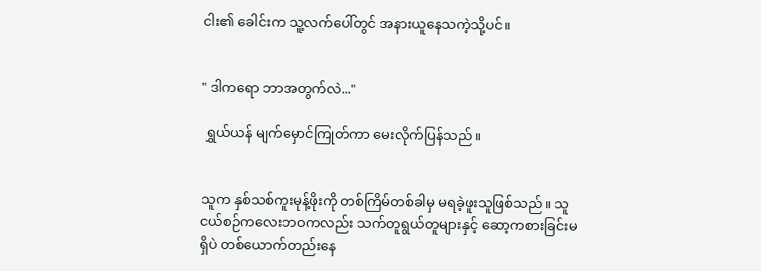ငါး၏ ခေါင်းက သူ့လက်ပေါ်တွင် အနားယူနေသကဲ့သို့ပင်။


" ဒါကရော ဘာအတွက်လဲ..."

 ရွှယ်ယန် မျက်မှောင်ကြုတ်ကာ မေးလိုက်ပြန်သည်။


သူက နှစ်သစ်ကူးမုန့်ဖိုးကို တစ်ကြိမ်တစ်ခါမှ မရခဲ့ဖူးသူဖြစ်သည်။ သူ ငယ်စဉ်ကလေးဘဝကလည်း သက်တူရွယ်တူများနှင့် ဆော့ကစားခြင်းမရှိပဲ တစ်ယောက်တည်းနေ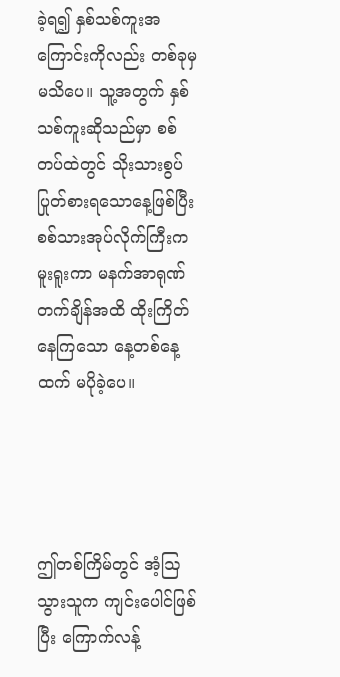ခဲ့ရ၍ နှစ်သစ်ကူးအကြောင်းကိုလည်း တစ်ခုမှမသိပေ။ သူ့အတွက် နှစ်သစ်ကူးဆိုသည်မှာ စစ်တပ်ထဲတွင် သိုးသားစွပ်ပြုတ်စားရသောနေ့ဖြစ်ပြီး စစ်သားအုပ်လိုက်ကြီးက မူးရူးကာ မနက်အာရုဏ်တက်ချိန်အထိ ထိုးကြိတ်နေကြသော နေ့တစ်နေ့ထက် မပိုခဲ့ပေ။




ဤတစ်ကြိမ်တွင် အံ့ဩသွားသူက ကျင်းပေါင်ဖြစ်ပြီး ကြောက်လန့်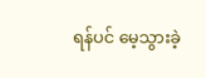ရန်ပင် မေ့သွားခဲ့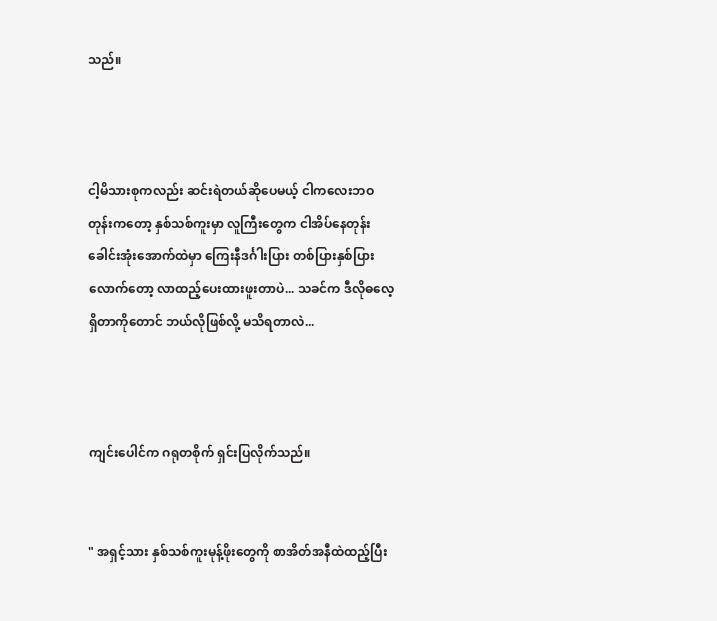သည်။



ငါ့မိသားစုကလည်း ဆင်းရဲတယ်ဆိုပေမယ့် ငါကလေးဘဝတုန်းကတော့ နှစ်သစ်ကူးမှာ လူကြီးတွေက ငါအိပ်နေတုန်း ခေါင်းအုံးအောက်ထဲမှာ ကြေးနီဒင်္ဂါးပြား တစ်ပြားနှစ်ပြားလောက်တော့ လာထည့်ပေးထားဖူးတာပဲ... သခင်က ဒီလိုဓလေ့ရှိတာကိုတောင် ဘယ်လိုဖြစ်လို့ မသိရတာလဲ...



ကျင်းပေါင်က ဂရုတစိုက် ရှင်းပြလိုက်သည်။


" အရှင့်သား နှစ်သစ်ကူးမုန့်ဖိုးတွေကို စာအိတ်အနီထဲထည့်ပြီး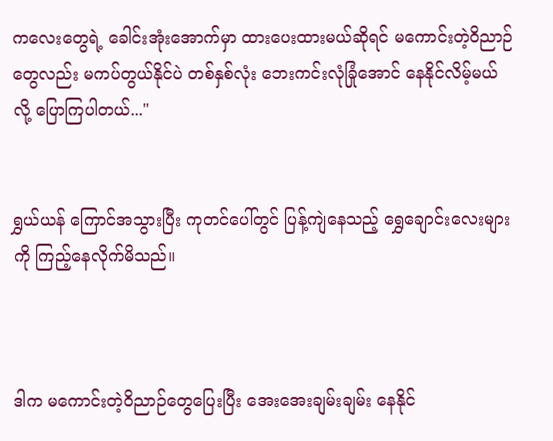ကလေးတွေရဲ့ ခေါင်းအုံးအောက်မှာ ထားပေးထားမယ်ဆိုရင် မကောင်းတဲ့ဝိညာဉ်တွေလည်း မကပ်တွယ်နိုင်ပဲ တစ်နှစ်လုံး ဘေးကင်းလုံခြုံအောင် နေနိုင်လိမ့်မယ်လို့ ပြောကြပါတယ်..."


ရွှယ်ယန် ကြောင်အသွားပြီး ကုတင်ပေါ်တွင် ပြန့်ကျဲနေသည့် ရွှေချောင်းလေးများကို ကြည့်နေလိုက်မိသည်။



ဒါက မကောင်းတဲ့ဝိညာဉ်တွေပြေးပြီး အေးအေးချမ်းချမ်း နေနိုင်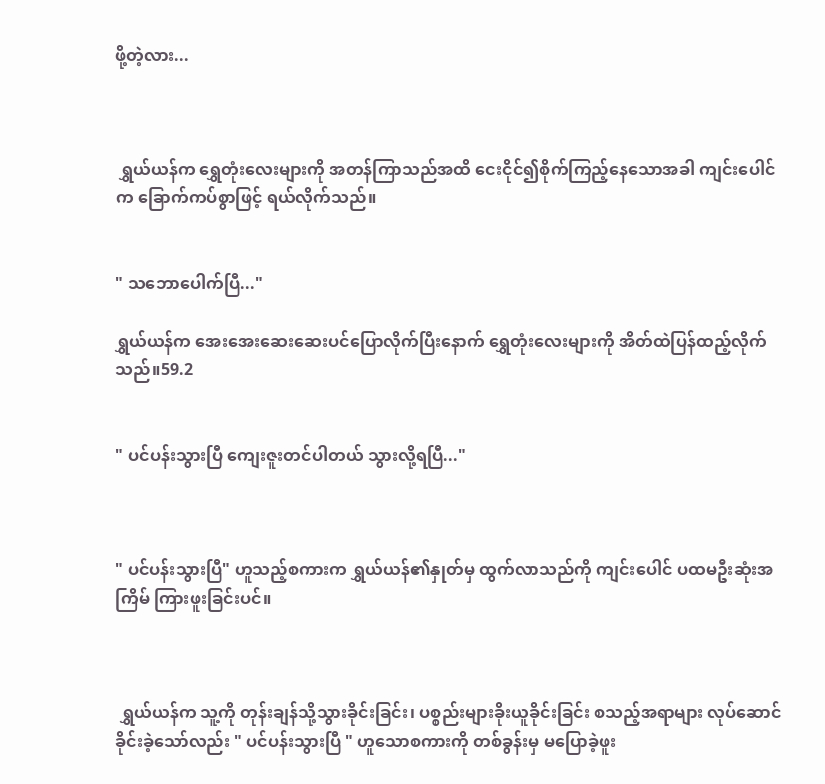ဖို့တဲ့လား...



 ရွှယ်ယန်က ရွှေတုံးလေးများကို အတန်ကြာသည်အထိ ငေးငိုင်၍စိုက်ကြည့်နေသောအခါ ကျင်းပေါင်က ခြောက်ကပ်စွာဖြင့် ရယ်လိုက်သည်။


" သဘောပေါက်ပြီ..."

ရွှယ်ယန်က အေးအေးဆေးဆေးပင်ပြောလိုက်ပြီးနောက် ရွှေတုံးလေးများကို အိတ်ထဲပြန်ထည့်လိုက်သည်။59.2


" ပင်ပန်းသွားပြီ ကျေးဇူးတင်ပါတယ် သွားလို့ရပြီ..."



" ပင်ပန်းသွားပြီ" ဟူသည့်စကားက ရွှယ်ယန်၏နှုတ်မှ ထွက်လာသည်ကို ကျင်းပေါင် ပထမဦးဆုံးအကြိမ် ကြားဖူးခြင်းပင်။



 ရွှယ်ယန်က သူ့ကို တုန်းချန်သို့သွားခိုင်းခြင်း၊ ပစ္စည်းများခိုးယူခိုင်းခြင်း စသည့်အရာများ လုပ်ဆောင်ခိုင်းခဲ့သော်လည်း " ပင်ပန်းသွားပြီ " ဟူသောစကားကို တစ်ခွန်းမှ မပြောခဲ့ဖူး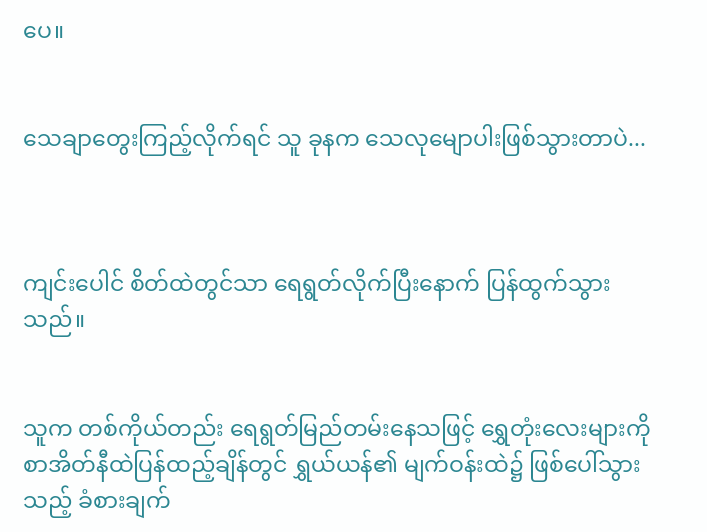ပေ။


သေချာတွေးကြည့်လိုက်ရင် သူ ခုနက သေလုမျောပါးဖြစ်သွားတာပဲ...



ကျင်းပေါင် စိတ်ထဲတွင်သာ ရေရွတ်လိုက်ပြီးနောက် ပြန်ထွက်သွားသည်။


သူက တစ်ကိုယ်တည်း ရေရွတ်မြည်တမ်းနေသဖြင့် ရွှေတုံးလေးများကို စာအိတ်နီထဲပြန်ထည့်ချိန်တွင် ရွှယ်ယန်၏ မျက်ဝန်းထဲ၌ ဖြစ်ပေါ်သွားသည့် ခံစားချက်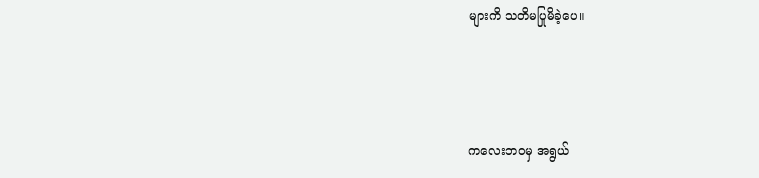များကိ သတိမပြုမိခဲ့ပေ။



ကလေးဘဝမှ အရွယ်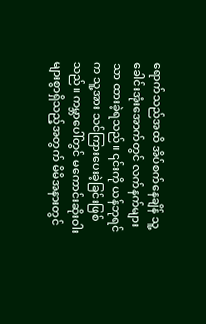ရောက်သည်အထိ အိပ်စက်နေချိန် သူ့ခေါင်းအုံးအောက်တွင် လက်နက်များသာ ထားခဲ့ရသည်။ ၎င်းကို ယန်ဘုရင်က သူ့အား သင်ကြားပေးခဲ့ခြင်းဖြစ်သည်။ ကမ္ဘာပေါ်တွင် မကောင်းဆိုးဝါးများစွာရှိသည့်အတွက် မိမိအနားတွင်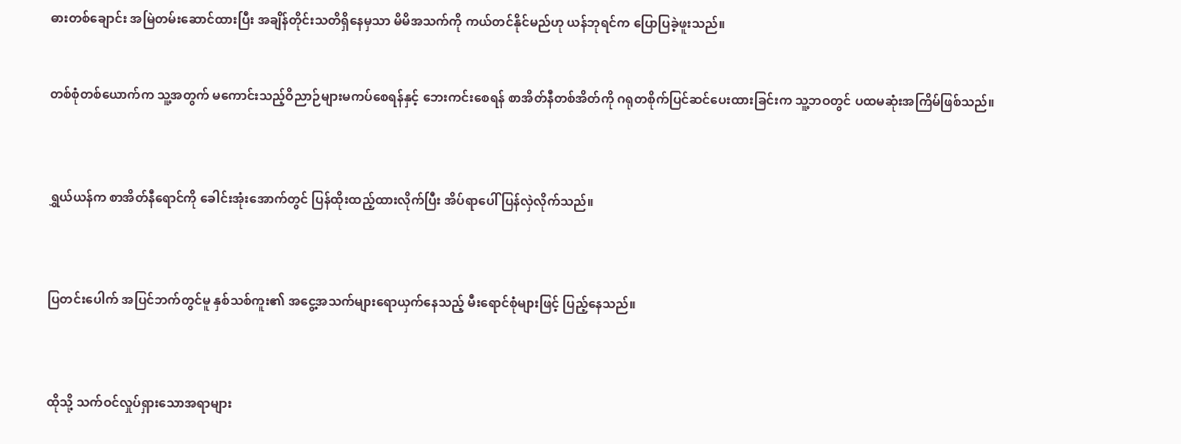ဓားတစ်ချောင်း အမြဲတမ်းဆောင်ထားပြီး အချိန်တိုင်းသတိရှိနေမှသာ မိမိအသက်ကို ကယ်တင်နိုင်မည်ဟု ယန်ဘုရင်က ပြောပြခဲ့ဖူးသည်။


တစ်စုံတစ်ယောက်က သူ့အတွက် မကောင်းသည့်ဝိညာဉ်များမကပ်စေရန်နှင့် ဘေးကင်းစေရန် စာအိတ်နီတစ်အိတ်ကို ဂရုတစိုက်ပြင်ဆင်ပေးထားခြင်းက သူ့ဘဝတွင် ပထမဆုံးအကြိမ်ဖြစ်သည်။



ရွှယ်ယန်က စာအိတ်နီရောင်ကို ခေါင်းအုံးအောက်တွင် ပြန်ထိုးထည့်ထားလိုက်ပြီး အိပ်ရာပေါ် ပြန်လှဲလိုက်သည်။



ပြတင်းပေါက် အပြင်ဘက်တွင်မူ နှစ်သစ်ကူး၏ အငွေ့အသက်များရောယှက်နေသည့် မီးရောင်စုံများဖြင့် ပြည့်နေသည်။



ထိုသို့ သက်ဝင်လှုပ်ရှားသောအရာများ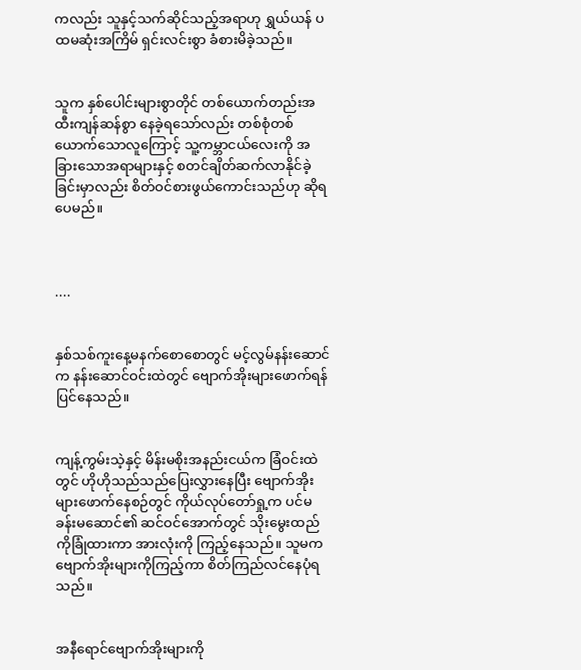ကလည်း သူနှင့်သက်ဆိုင်သည့်အရာဟု ရွှယ်ယန် ပထမဆုံးအကြိမ် ရှင်းလင်းစွာ ခံစားမိခဲ့သည်။


သူက နှစ်ပေါင်းများစွာတိုင် တစ်ယောက်တည်းအထီးကျန်ဆန်စွာ နေခဲ့ရသော်လည်း တစ်စုံတစ်ယောက်သောလူကြောင့် သူ့ကမ္ဘာငယ်လေးကို အခြားသောအရာများနှင့် စတင်ချိတ်ဆက်လာနိုင်ခဲ့ခြင်းမှာလည်း စိတ်ဝင်စားဖွယ်ကောင်းသည်ဟု ဆိုရပေမည်။



....


နှစ်သစ်ကူးနေ့မနက်စောစောတွင် မင့်လွမ်နန်းဆောင်က နန်းဆောင်ဝင်းထဲတွင် ဗျောက်အိုးများဖောက်ရန် ပြင်နေသည်။


ကျန့်ကွမ်းသဲ့နှင့် မိန်းမစိုးအနည်းငယ်က ခြံဝင်းထဲတွင် ဟိုဟိုသည်သည်ပြေးလွှားနေပြီး ဗျောက်အိုးများဖောက်နေစဉ်တွင် ကိုယ်လုပ်တော်ရှု့က ပင်မခန်းမဆောင်၏ ဆင်ဝင်အောက်တွင် သိုးမွေးထည်ကိုခြုံထားကာ အားလုံးကို ကြည့်နေသည်။ သူမက ဗျောက်အိုးများကိုကြည့်ကာ စိတ်ကြည်လင်နေပုံရသည်။


အနီရောင်ဗျောက်အိုးများကို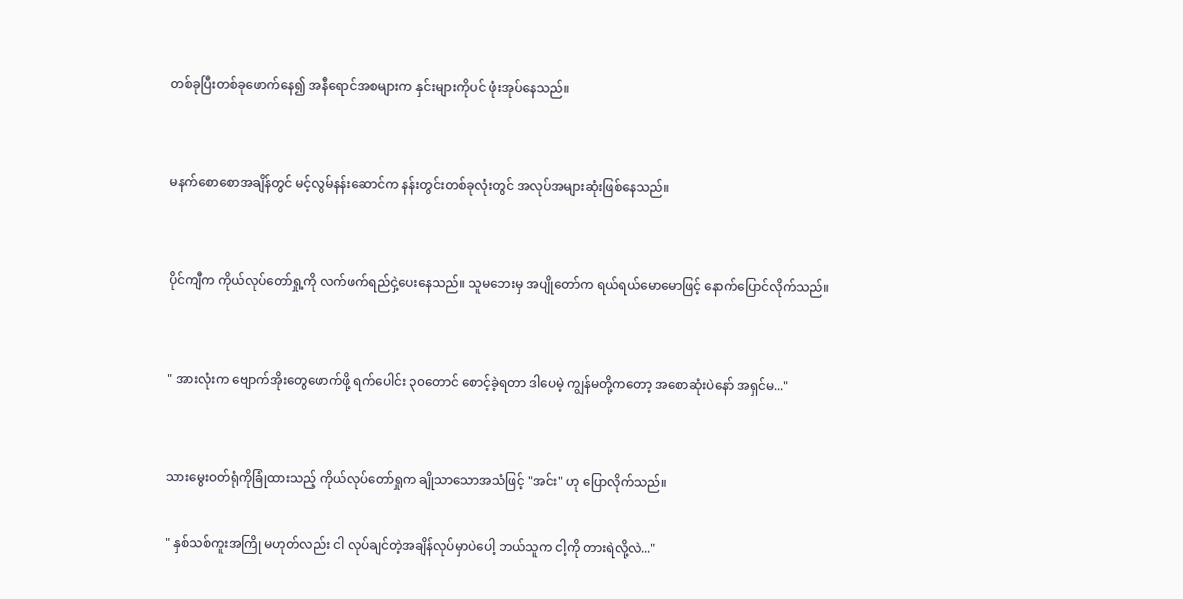တစ်ခုပြီးတစ်ခုဖောက်နေ၍ အနီရောင်အစများက နှင်းများကိုပင် ဖုံးအုပ်နေသည်။


မနက်စောစောအချိန်တွင် မင့်လွမ်နန်းဆောင်က နန်းတွင်းတစ်ခုလုံးတွင် အလုပ်အများဆုံးဖြစ်နေသည်။


ပိုင်ကျီက ကိုယ်လုပ်တော်ရှု့ကို လက်ဖက်ရည်ငှဲ့ပေးနေသည်။ သူမဘေးမှ အပျိုတော်က ရယ်ရယ်မောမောဖြင့် နောက်ပြောင်လိုက်သည်။


" အားလုံးက ဗျောက်အိုးတွေဖောက်ဖို့ ရက်ပေါင်း ၃၀တောင် စောင့်ခဲ့ရတာ ဒါပေမဲ့ ကျွန်မတို့ကတော့ အစောဆုံးပဲနော် အရှင်မ..."


သားမွေးဝတ်ရုံကိုခြုံထားသည့် ကိုယ်လုပ်တော်ရှုက ချိုသာသောအသံဖြင့် "အင်း" ဟု ပြောလိုက်သည်။

" နှစ်သစ်ကူးအကြို မဟုတ်လည်း ငါ လုပ်ချင်တဲ့အချိန်လုပ်မှာပဲပေါ့ ဘယ်သူက ငါ့ကို တားရဲလို့လဲ..."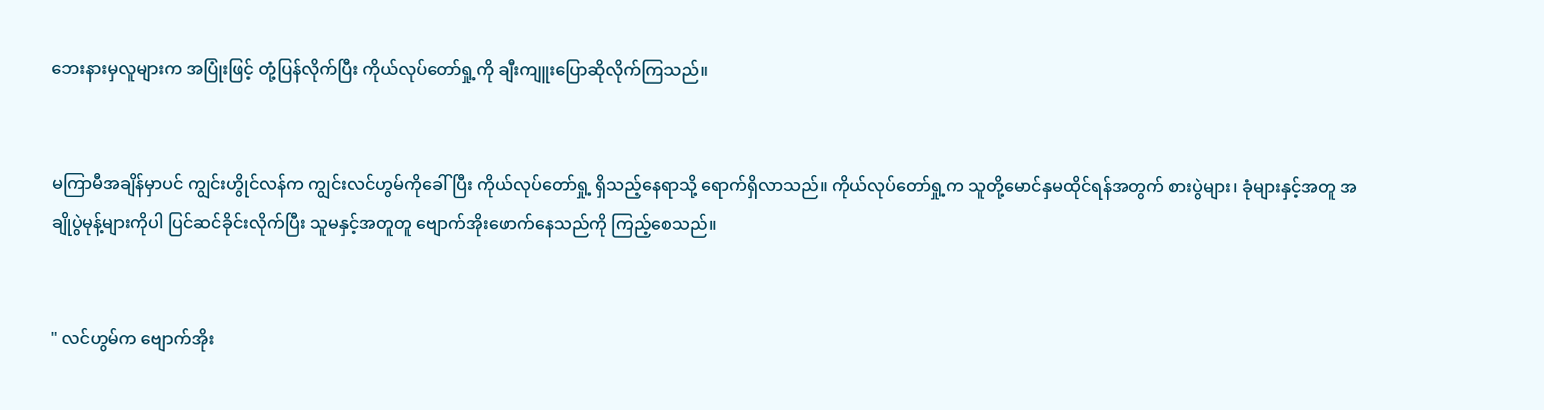ဘေးနားမှလူများက အပြုံးဖြင့် ‌တုံ့ပြန်လိုက်ပြီး ကိုယ်လုပ်တော်ရှု့ကို ချီးကျူးပြောဆိုလိုက်ကြသည်။


မကြာမီအချိန်မှာပင် ကျွင်းဟွိုင်လန်က ကျွင်းလင်ဟွမ်ကိုခေါ်ပြီး ကိုယ်လုပ်တော်ရှု့ ရှိသည့်နေရာသို့ ရောက်ရှိလာသည်။ ကိုယ်လုပ်တော်ရှု့က သူတို့မောင်နှမထိုင်ရန်အတွက် စားပွဲများ၊ ခုံများနှင့်အတူ အချိုပွဲမုန့်များကိုပါ ပြင်ဆင်ခိုင်းလိုက်ပြီး သူမနှင့်အတူတူ ‌ဗျောက်အိုးဖောက်နေသည်ကို ကြည့်စေသည်။


" လင်ဟွမ်က ဗျောက်အိုး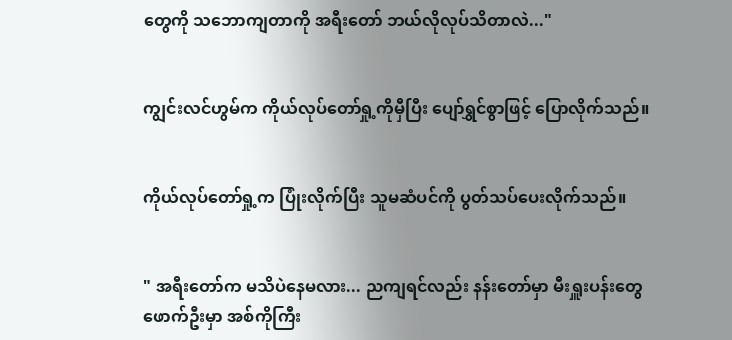တွေကို သဘောကျတာကို အရီးတော် ဘယ်လိုလုပ်သိတာလဲ..."


ကျွင်းလင်ဟွမ်က ကိုယ်လုပ်တော်ရှု့ကိုမှီပြီး ပျော်ရွှင်စွာဖြင့် ပြောလိုက်သည်။


ကိုယ်လုပ်တော်ရှု့က ပြုံးလိုက်ပြီး သူမဆံပင်ကို ပွတ်သပ်ပေးလိုက်သည်။


" အရီးတော်က မသိပဲနေမလား... ညကျရင်လည်း နန်းတော်မှာ မီးရှူးပန်းတွေဖောက်ဦးမှာ အစ်ကိုကြီး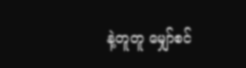နဲ့တူတူ မျှော်စင်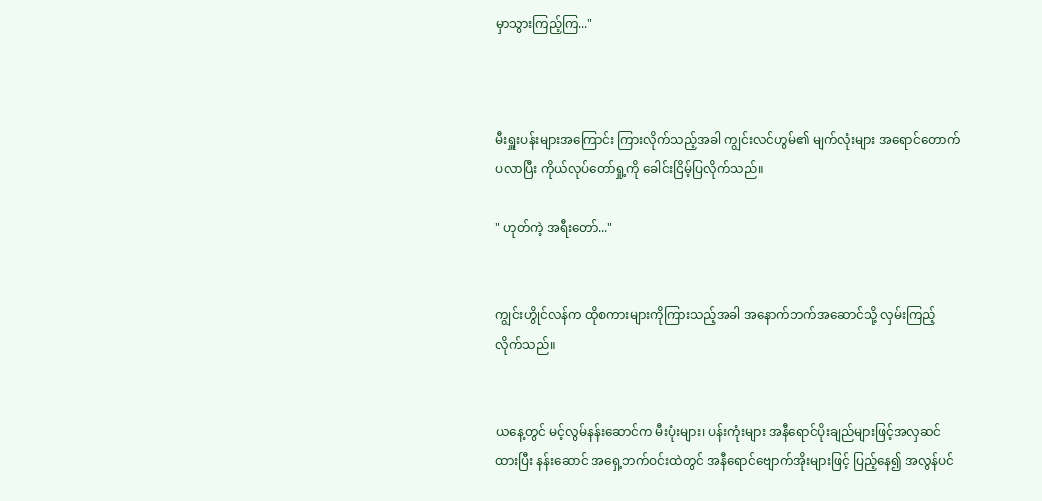မှာသွားကြည့်ကြ..."



မီးရှူးပန်းများအကြောင်း ကြားလိုက်သည့်အခါ ကျွင်းလင်ဟွမ်၏ မျက်လုံးများ အရောင်တောက်ပလာပြီး ကိုယ်လုပ်တော်ရှု့ကို ခေါင်းငြိမ့်ပြလိုက်သည်။

" ဟုတ်ကဲ့ အရီးတော်..."


ကျွင်းဟွိုင်လန်က ထိုစကားများကိုကြားသည့်အခါ အနောက်ဘက်အဆောင်သို့ လှမ်းကြည့်လိုက်သည်။


ယနေ့တွင် မင့်လွမ်နန်းဆောင်က မီးပုံးများ၊ ပန်းကုံးများ အနီရောင်ပိုးချည်များဖြင့်အလှဆင်ထားပြီး နန်းဆောင် အရှေ့ဘက်ဝင်းထဲတွင် အနီရောင်ဗျောက်အိုးများဖြင့် ပြည့်နေ၍ အလွန်ပင်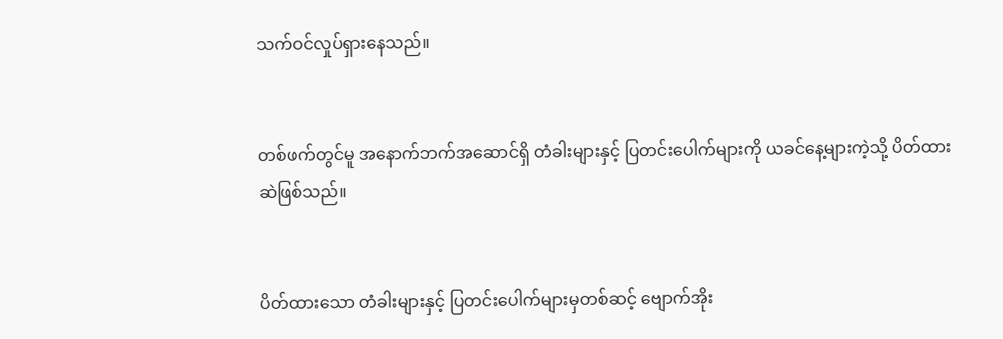သက်ဝင်လှုပ်ရှားနေသည်။


တစ်ဖက်တွင်မူ အနောက်ဘက်အဆောင်ရှိ တံခါးများနှင့် ပြတင်းပေါက်များကို ယခင်နေ့များကဲ့သို့ ပိတ်ထားဆဲဖြစ်သည်။


ပိတ်ထားသော တံခါးများနှင့် ပြတင်းပေါက်များမှတစ်ဆင့် ဗျောက်အိုး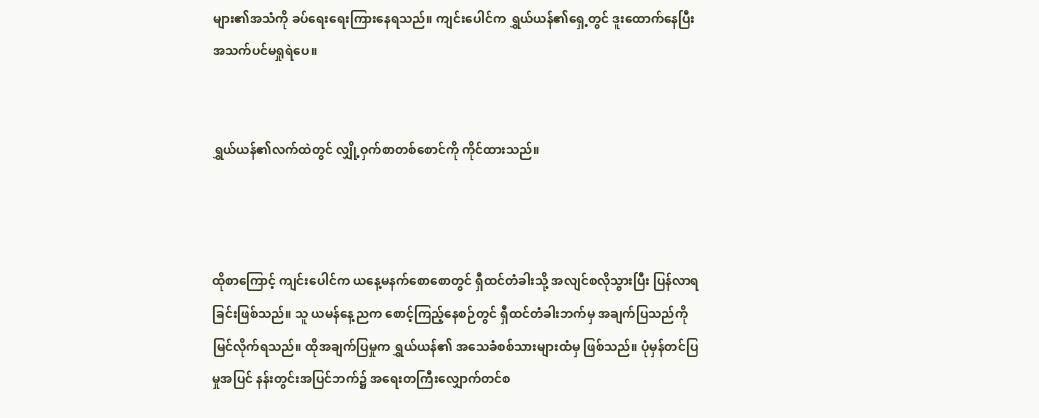များ၏အသံကို ခပ်ရေးရေးကြားနေရသည်။ ကျင်းပေါင်က ရွှယ်ယန်၏ရှေ့တွင် ဒူးထောက်နေပြီး အသက်ပင်မရှုရဲပေ။


ရွှယ်ယန်၏လက်ထဲတွင် လျှို့ဝှက်စာတစ်စောင်ကို ကိုင်ထားသည်။



ထိုစာကြောင့် ကျင်းပေါင်က ယနေ့မနက်စောစောတွင် ရှီထင်တံခါးသို့ အလျင်စလိုသွားပြီး ပြန်လာရခြင်းဖြစ်သည်။ သူ ယမန်နေ့ညက စောင့်ကြည့်နေစဉ်တွင် ရှီထင်တံခါးဘက်မှ အချက်ပြသည်ကို မြင်လိုက်ရသည်။ ထိုအချက်ပြမှုက ရွှယ်ယန်၏ အသေခံစစ်သားများထံမှ ဖြစ်သည်။ ပုံမှန်တင်ပြမှုအပြင် နန်းတွင်းအပြင်ဘက်၌ အရေးတကြီးလျှောက်တင်စ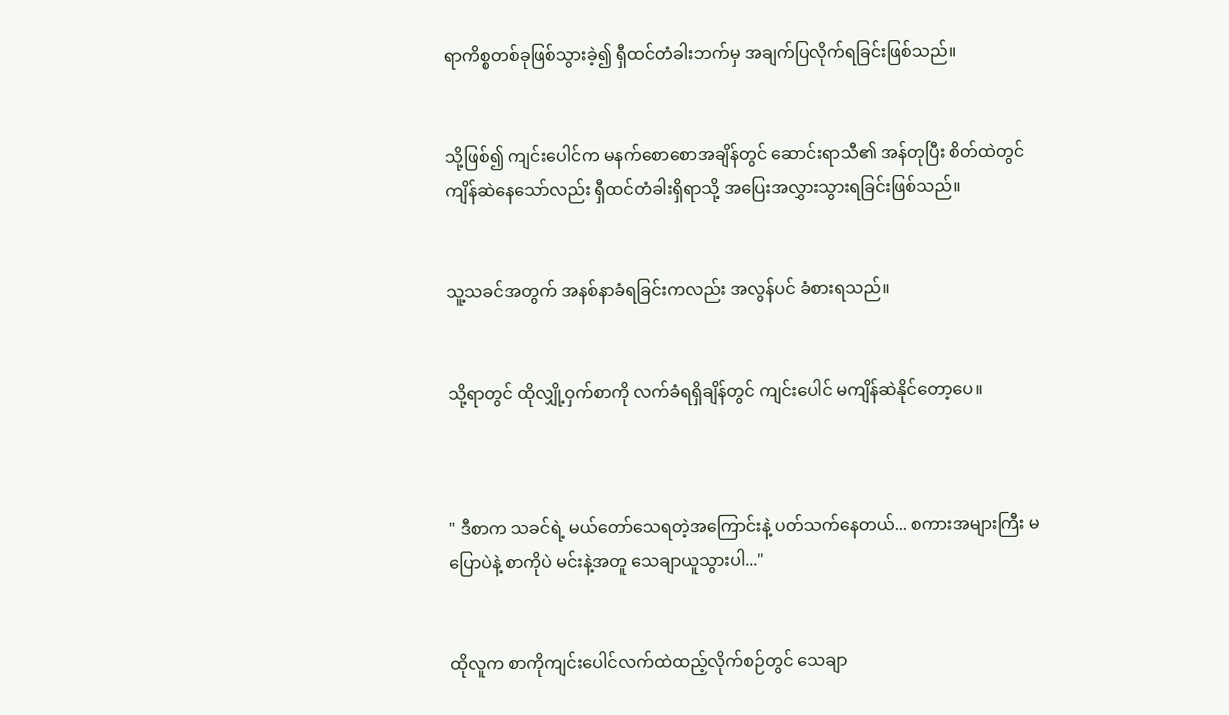ရာကိစ္စတစ်ခုဖြစ်သွားခဲ့၍ ရှီထင်တံခါးဘက်မှ အချက်ပြလိုက်ရခြင်းဖြစ်သည်။


သို့ဖြစ်၍ ကျင်းပေါင်က မနက်စောစောအချိန်တွင် ဆောင်းရာသီ၏ အန်တုပြီး စိတ်ထဲတွင် ကျိန်ဆဲနေသော်လည်း ရှီထင်တံခါးရှိရာသို့ အပြေးအလွှားသွားရခြင်းဖြစ်သည်။


သူ့သခင်အတွက် အနစ်နာခံရခြင်းကလည်း အလွန်ပင် ခံစားရသည်။


သို့ရာတွင် ထိုလျှို့ဝှက်စာကို လက်ခံရရှိချိန်တွင် ကျင်းပေါင် မကျိန်ဆဲနိုင်တော့ပေ။



" ဒီစာက သခင်ရဲ့ မယ်တော်သေရတဲ့အကြောင်းနဲ့ ပတ်သက်နေတယ်... စကားအများကြီး မပြောပဲနဲ့ စာကိုပဲ မင်းနဲ့အတူ သေချာယူသွားပါ..."


ထိုလူက စာကိုကျင်းပေါင်လက်ထဲထည့်လိုက်စဉ်တွင် သေချာ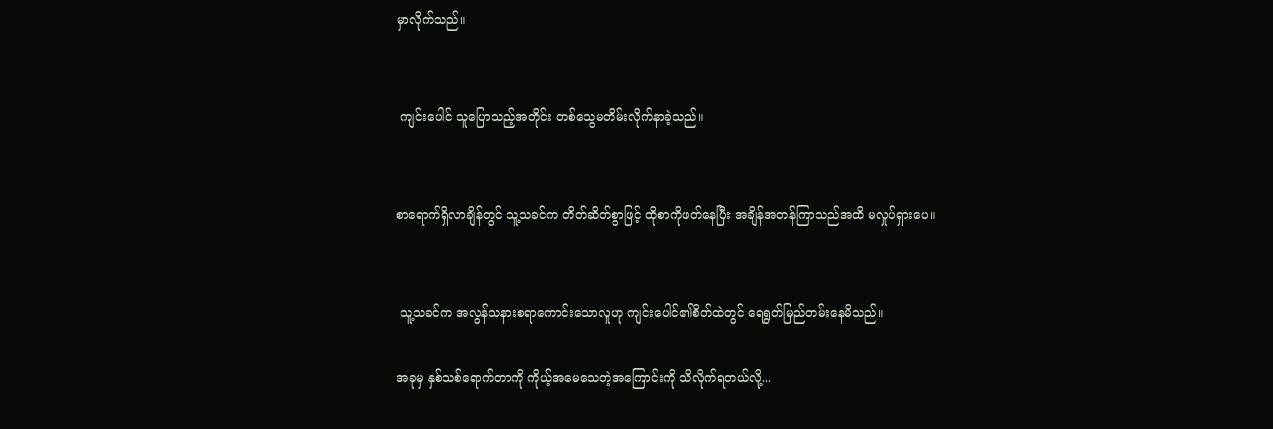မှာလိုက်သည်။


 ကျင်းပေါင် သူပြောသည့်အတိုင်း တစ်သွေမတိမ်းလိုက်နာခဲ့သည်။


စာရောက်ရှိလာချိန်တွင် သူ့သခင်က တိတ်ဆိတ်စွာဖြင့် ထိုစာကိုဖတ်နေပြီး အချိန်အတန်ကြာသည်အထိ မလှုပ်ရှားပေ။


 သူ့သခင်က အလွန်သနားစရာကောင်းသောလူဟု ကျင်းပေါင်၏စိတ်ထဲတွင် ရေရွတ်မြည်တမ်းနေမိသည်။

အခုမှ နှစ်သစ်ရောက်တာကို ကိုယ့်အမေသေတဲ့အကြောင်းကို သိလိုက်ရတယ်လို့...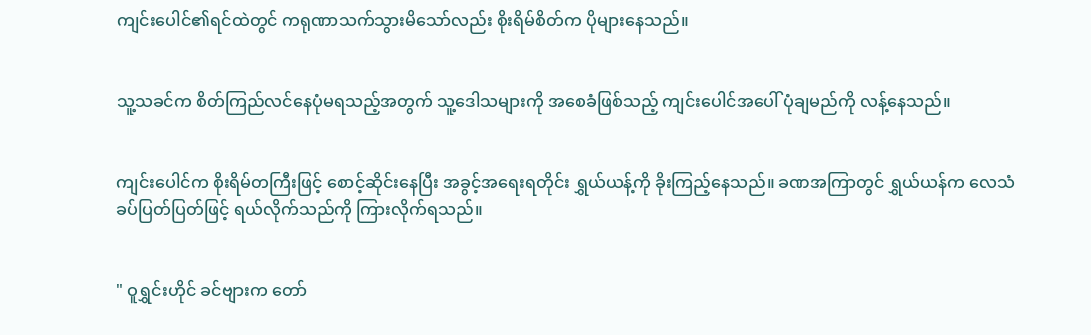ကျင်းပေါင်၏ရင်ထဲတွင် ကရုဏာသက်သွားမိသော်လည်း စိုးရိမ်စိတ်က ပိုများနေသည်။


သူ့သခင်က စိတ်ကြည်လင်နေပုံမရသည့်အတွက် သူ့ဒေါသများကို အစေခံဖြစ်သည့် ကျင်းပေါင်အပေါ် ပုံချမည်ကို လန့်နေသည်။


ကျင်းပေါင်က စိုးရိမ်တကြီးဖြင့် စောင့်ဆိုင်းနေပြီး အခွင့်အရေးရတိုင်း ရွှယ်ယန့်ကို ခိုးကြည့်နေသည်။ ခဏအကြာတွင် ရွှယ်ယန်က လေသံခပ်ပြတ်ပြတ်ဖြင့် ရယ်လိုက်သည်ကို ကြားလိုက်ရသည်။


" ဝူရွှင်းဟိုင် ခင်ဗျားက တော်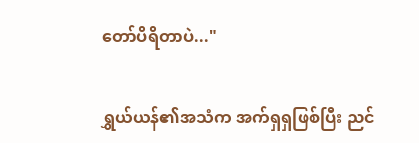တော်ပိရိတာပဲ..."


ရွှယ်ယန်၏အသံက အက်ရှရှဖြစ်ပြီး ညင်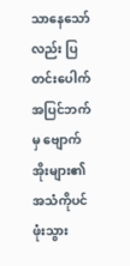သာနေသော်လည်း ပြတင်းပေါက် အပြင်ဘက်မှ ဗျောက်အိုးများ၏အသံကိုပင် ဖုံးသွား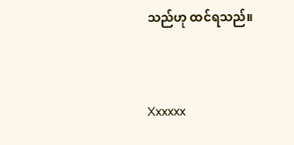သည်ဟု ထင်ရသည်။


Xxxxxx